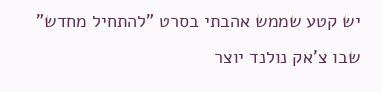יש קטע שממש אהבתי בסרט "להתחיל מחדש" שבו צ'אק נולנד יוצר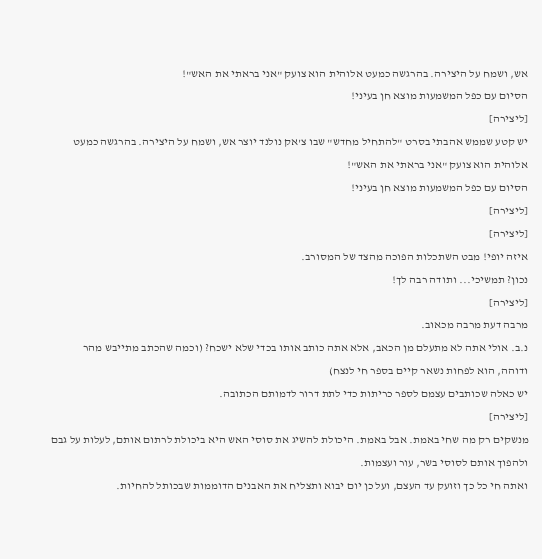אש, ושמח על היצירה. בהרגשה כמעט אלוהית הוא צועק "אני בראתי את האש"!
הסיום עם כפל המשמעות מוצא חן בעיני!
[ליצירה]
יש קטע שממש אהבתי בסרט "להתחיל מחדש" שבו צ'אק נולנד יוצר אש, ושמח על היצירה. בהרגשה כמעט אלוהית הוא צועק "אני בראתי את האש"!
הסיום עם כפל המשמעות מוצא חן בעיני!
[ליצירה]
[ליצירה]
איזה יופי! מבט השתכלות הפוכה מהצד של המסורב.
נכון? תמשיכי... ותודה רבה לך!
[ליצירה]
מרבה דעת מרבה מכאוב.
נ.ב. אולי אתה לא מתעלם מן הכאב, אלא אתה כותב אותו בכדי שלא ישכח? (וכמה שהכתב מתייבש מהר ודוהה, הוא לפחות נשאר קיים בספר חי לנצח)
יש כאלה שכותבים עצמם לספר כריתות כדי לתת דרור לדמותם הכתובה.
[ליצירה]
מנשקים רק מה שחי באמת. אבל באמת. היכולת להשיג את סוסי האש היא ביכולת לרתום אותם, לעלות על גבם ולהפוך אותם לסוסי בשר, עור ועצמות.
ואתה חי כל כך וזועק עד העצם, ועל כן יום יבוא ותצליח את האבנים הדוממות שבכותל להחיות.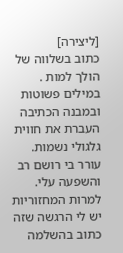[ליצירה]
כתוב בשלווה של הולך למות . במילים פשוטות ובמבנה הכתיבה העברת את חווית גלגולי נשמות.
עורר בי רושם רב והשפעה עלי. למרות המחזוריות יש לי הרגשה שזה כתוב בהשלמה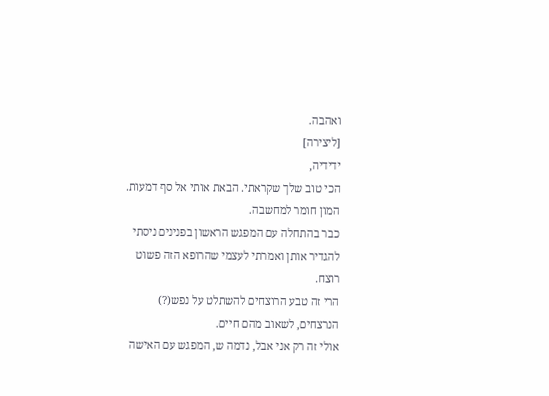ואהבה.
[ליצירה]
ידידיה,
הכי טוב שלך שקראתי. הבאת אותי אל סף דמעות. המון חומר למחשבה.
כבר בהתחלה עם המפגש הראשון בפנינים ניסתי להגדיר אותן ואמרתי לעצמי שהרופא הזה פשוט רוצח.
הרי זה טבע הרוצחים להשתלט על נפש(?) הנרצחים, לשאוב מהם חיים.
אולי זה רק אני אבל, נדמה ש, המפגש עם האישה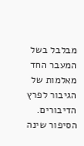מבלבל בשל המעבר החד מאלמות של הגיבור לפרץ הדיבורים. הסיפור שינה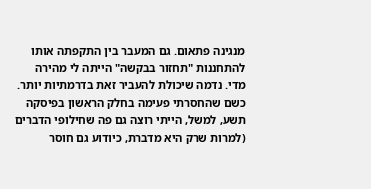מנגינה פתאום. גם המעבר בין התקפתה אותו להתחננות "תחזור בבקשה" הייתה לי מהירה מדי. נדמה שיכולת להעביר זאת בדרמתיות יותר. כשם שהחסרתי פעימה בחלק הראשון בפיסקה תשע, למשל, הייתי רוצה גם פה שחילופי הדברים (למרות שרק היא מדברת, כיודוע גם חוסר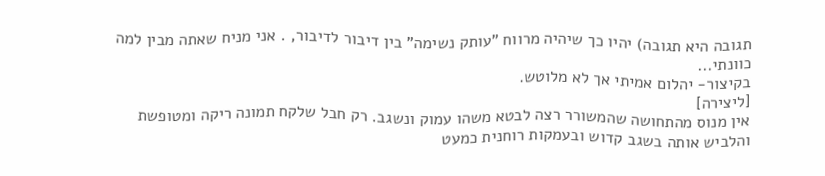תגובה היא תגובה) יהיו כך שיהיה מרווח "עותק נשימה" בין דיבור לדיבור, . אני מניח שאתה מבין למה כוונתי...
בקיצור- יהלום אמיתי אך לא מלוטש.
[ליצירה]
אין מנוס מהתחושה שהמשורר רצה לבטא משהו עמוק ונשגב. רק חבל שלקח תמונה ריקה ומטופשת והלביש אותה בשגב קדוש ובעמקות רוחנית כמעט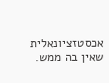אכסטזציונאלית שאין בה ממש.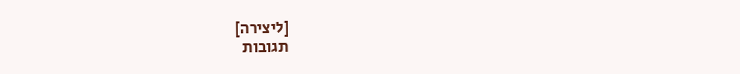[ליצירה]
תגובות